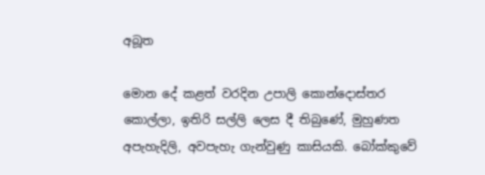අබූත

මොන දේ කළත් වරදින උපාලි කොන්දොස්තර කොල්ලා, ඉතිරි සල්ලි ලෙස දී තිබුණේ, මුහුණත අපැහැදිලි, අවපැහැ ගැන්වුණු කාසියකි. බෝක්කුවේ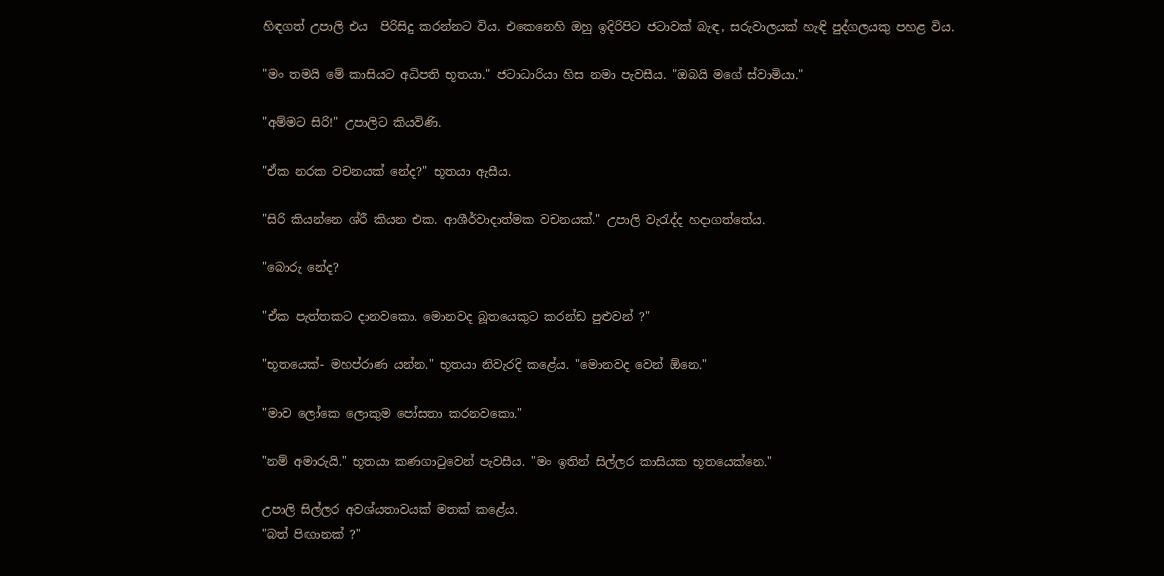හිඳගත් උපාලි එය  පිරිසිදු කරන්නට විය. එකෙනෙහි ඔහු ඉදිරිපිට ජටාවක් බැඳ, සරුවාලයක් හැඳි පුද්ගලයකු පහළ විය.

"මං තමයි මේ කාසියට අධිපති භූතයා." ජටාධාරියා හිස නමා පැවසීය. "ඔබයි මගේ ස්වාමියා."

"අම්මට සිරි!" උපාලිට කියවිණි.

"ඒක නරක වචනයක් නේද?" භූතයා ඇසීය.

"සිරි කියන්නෙ ශ්රී කියන එක. ආශීර්වාදාත්මක වචනයක්." උපාලි වැරැද්ද හදාගත්තේය.

"බොරු නේද?

"ඒක පැත්තකට දානවකො. මොනවද බූතයෙකුට කරන්ඩ පුළුවන් ?"

"භූතයෙක්- මහප්රාණ යන්න." භූතයා නිවැරදි කළේය. "මොනවද වෙන් ඕනෙ."

"මාව ලෝකෙ ලොකුම පෝසතා කරනවකො."

"නම් අමාරුයි." භූතයා කණගාටුවෙන් පැවසීය. "මං ඉතින් සිල්ලර කාසියක භූතයෙක්නෙ."

උපාලි සිල්ලර අවශ්යතාවයක් මතක් කළේය.
"බත් පිඟානක් ?"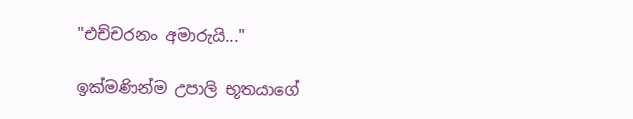"එච්චරනං අමාරුයි..."

ඉක්මණින්ම උපාලි භූතයාගේ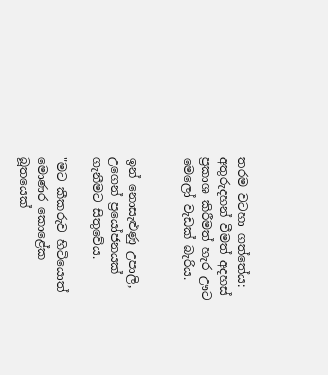තරම වටහා ගත්තේය: අතුරුදහන් වීමත් අදහස් ප්‍රකාශ කිරීමත් හැර ඌට මෙලෝ වැඩක් බැරිය.


ඉන් නොසැළුණු උපාලි, උගෙන් ප්‍රයෝජනයක් ගැනීමට සිතුවේය.

"මට කීකරුව හිටියොත් මොණර කොළේක බූතයෙක්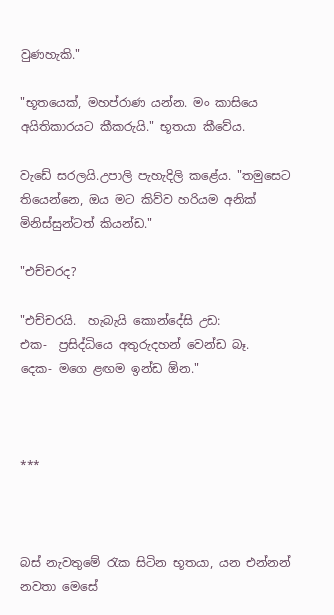වුණහැකි."

"භූතයෙක්, මහප්රාණ යන්න. මං කාසියෙ අයිතිකාරයට කීකරුයි." භූතයා කීවේය.

වැඩේ සරලයි.උපාලි පැහැදිලි කළේය. "තමුසෙට තියෙන්නෙ, ඔය මට කිව්ව හරියම අනික් මිනිස්සුන්ටත් කියන්ඩ."

"එච්චරද?

"එච්චරයි.  හැබැයි කොන්දේසි උඩ:
එක-  ප්‍රසිද්ධියෙ අතුරුදහන් වෙන්ඩ බෑ.
දෙක- මගෙ ළඟම ඉන්ඩ ඕන."



***



බස් නැවතුමේ රැක සිටින භූතයා, යන එන්නන් නවතා මෙසේ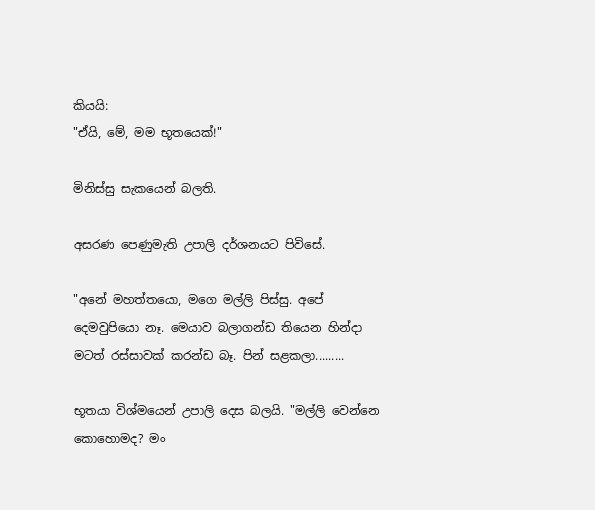කියයි:
"ඒයි, මේ, මම භූතයෙක්!"

මිනිස්සු සැකයෙන් බලති.

අසරණ පෙණුමැති උපාලි දර්ශනයට පිවිසේ.

"අනේ මහත්තයො, මගෙ මල්ලි පිස්සු. අපේ දෙමවුපියො නෑ. මෙයාව බලාගන්ඩ තියෙන හින්දා මටත් රස්සාවක් කරන්ඩ බෑ. පින් සළකලා.........

භූතයා විශ්මයෙන් උපාලි දෙස බලයි. "මල්ලි වෙන්නෙ කොහොමද? මං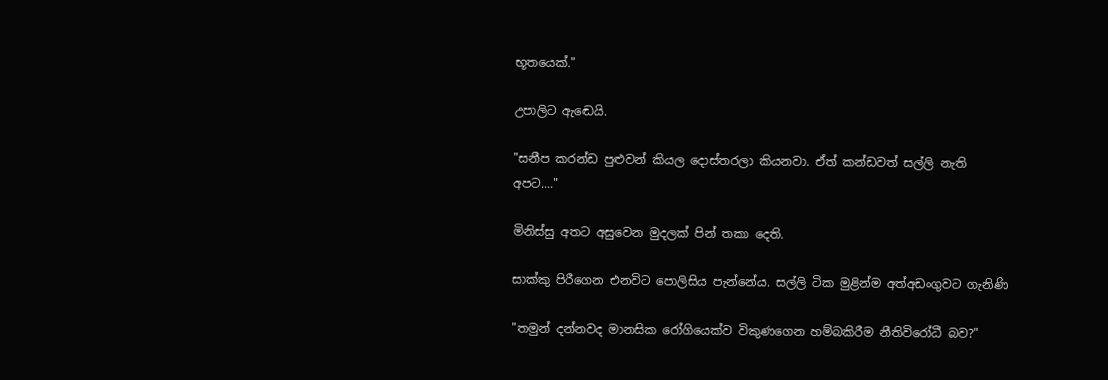භූතයෙක්."

උපාලිට ඇඬෙයි.

"සනීප කරන්ඩ පුළුවන් කියල දොස්තරලා කියනවා. ඒත් කන්ඩවත් සල්ලි නැති අපට...."

මිනිස්සු අතට අසුවෙන මුදලක් පින් තකා දෙති.

සාක්කු පිරීගෙන එනවිට පොලිසිය පැන්නේය. සල්ලි ටික මුළින්ම අත්අඩංගුවට ගැනිණි

"තමුන් දන්නවද මානසික රෝගියෙක්ව විකුණගෙන හම්බකිරීම නීතිවිරෝධී බව?"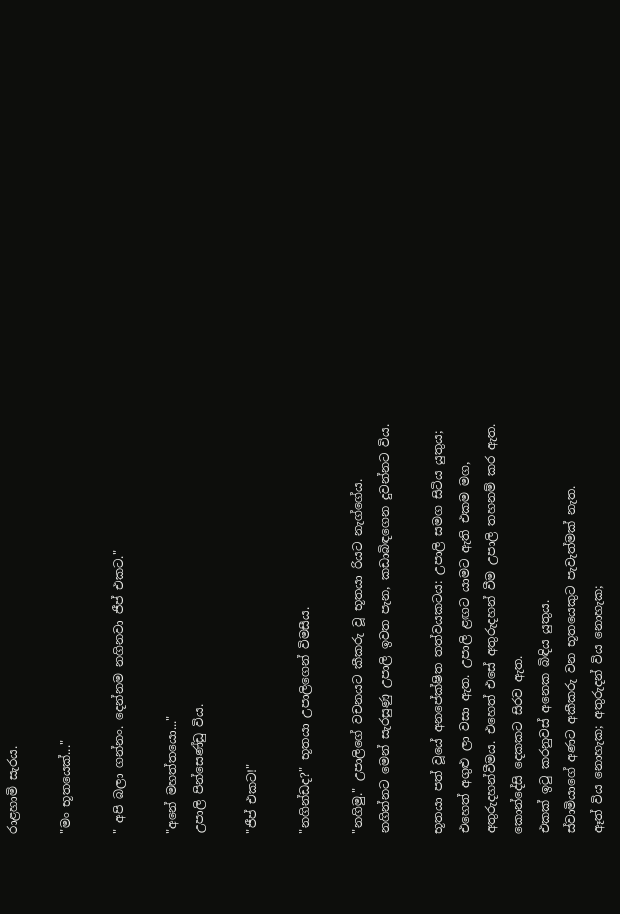රාළහාමි සැරය.

"මං භූතයෙක්..."

" අපි බලා ගන්නං. දෙන්නම නගිනවා ජීප් එකට."

"අනේ මහත්තයො..."
උපාලි පින්සෙණ්ඩු විය.

"ජීප් එකට!"

"නගින්ඩද?" භූතයා උපාලිගෙන් විමසීය.

"නගිමු." උපාලිගේ වචනයට කීකරු වූ භූතයා රියට නැග්ගේය. නගින්නට මෙන් සැරසුණු උපාලි ඉවත පැන, කඩාබිඳගෙන දුවන්නට විය.

භූතයා පත් වූයේ අනපේක්ෂිත තත්වයකටය: උපාලි සමග සිටිය යුතුය; එහෙත් අගුළු ලා වසා ඇත. උපාලි ළඟට යාමට ඇති එකම මග,  අතුරුදහන්වීමය. එහෙත් එසේ අතුරුදහන් වීම උපාලි තහනම් කර ඇත.
කොන්දේසි දෙකකට සිරව ඇත.
එකක් ඉටු කරනුවස් අනෙක බිඳිය යුතුය.
ස්වාමියාගේ අණට අකීකරු වන භූතයෙකුට පැවැත්මක් නැත.
ඈත් විය නොහැක; අතුරුදන් විය නොහැක;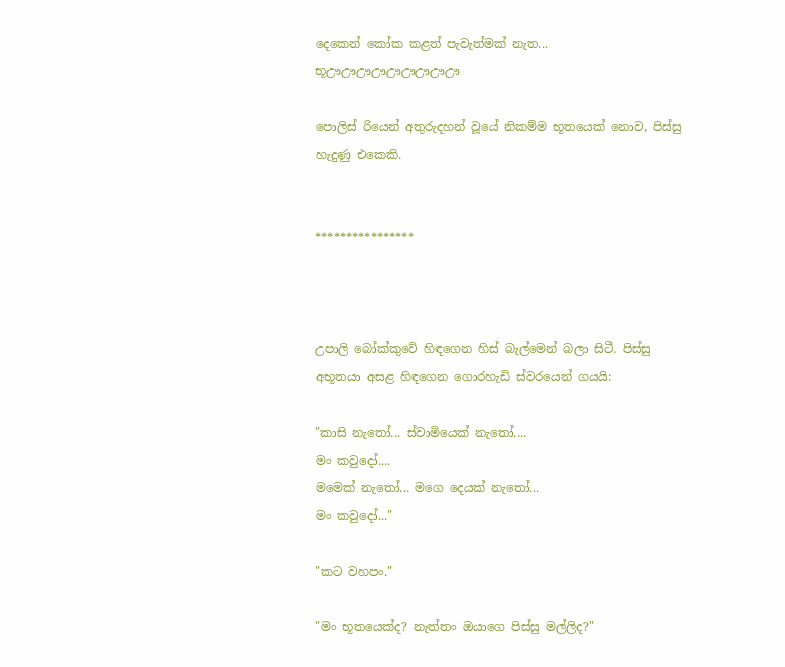දෙකෙන් කෝක කළත් පැවැත්මක් නැත...
භූඌඌඌඌඌඌඌඌඌ

පොලිස් රියෙන් අතුරුදහන් වූයේ නිකම්ම භූතයෙක් නොව, පිස්සු හැදුණු එකෙකි.


****************



උපාලි බෝක්කුවේ හිඳගෙන හිස් බැල්මෙන් බලා සිටී. පිස්සු අභූතයා අසළ හිඳගෙන ගොරහැඩි ස්වරයෙන් ගයයි:

"කාසි නැතෝ... ස්වාමියෙක් නැතෝ....
මං කවුදෝ....
මමෙක් නැතෝ... මගෙ දෙයක් නැතෝ...
මං කවුදෝ..."

"කට වහපං."

"මං භූතයෙක්ද? නැත්තං ඔයාගෙ පිස්සු මල්ලිද?"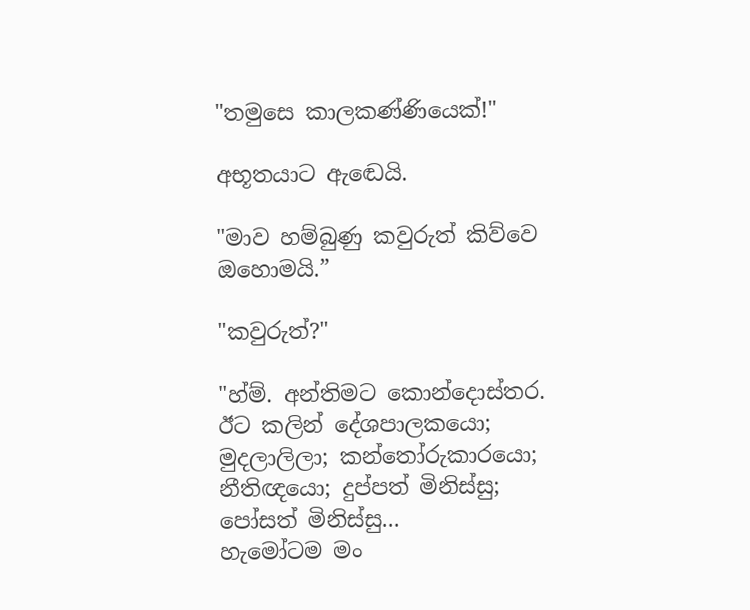"තමුසෙ කාලකණ්ණියෙක්!"

අභූතයාට ඇඬෙයි.

"මාව හම්බුණු කවුරුත් කිව්වෙ ඔහොමයි.”

"කවුරුත්?"

"හ්ම්. අන්තිමට කොන්දොස්තර. ඊට කලින් දේශපාලකයො; මුදලාලිලා; කන්තෝරුකාරයො; නීතිඥයො; දුප්පත් මිනිස්සු; පෝසත් මිනිස්සු...
හැමෝටම මං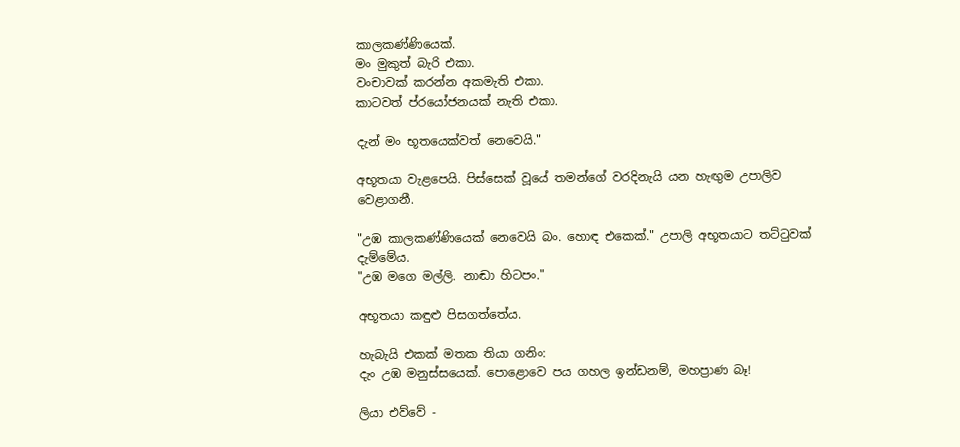කාලකණ්ණියෙක්.
මං මුකුත් බැරි එකා.
වංචාවක් කරන්න අකමැති එකා.
කාටවත් ප්රයෝජනයක් නැති එකා.

දැන් මං භූතයෙක්වත් නෙවෙයි."

අභූතයා වැළපෙයි. පිස්සෙක් වූයේ තමන්ගේ වරදිනැයි යන හැඟුම උපාලිව වෙළාගනී.

"උඹ කාලකණ්ණියෙක් නෙවෙයි බං. හොඳ එකෙක්." උපාලි අභූතයාට තට්ටුවක් දැම්මේය.
"උඹ මගෙ මල්ලි. නාඬා හිටපං."

අභූතයා කඳුළු පිසගත්තේය.

හැබැයි එකක් මතක තියා ගනිං:
දැං උඹ මනුස්සයෙක්. පොළොවෙ පය ගහල ඉන්ඩනම්, මහප්‍රාණ බෑ!

ලියා එව්වේ -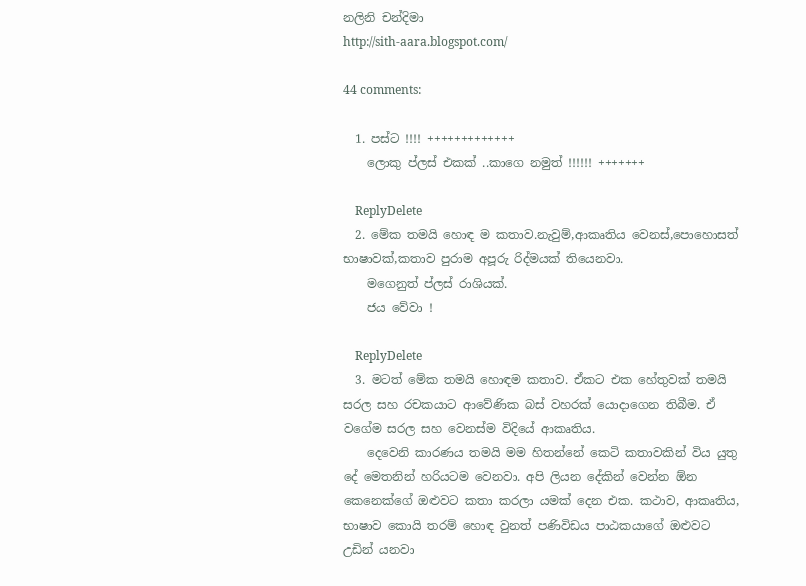නලිනි චන්දිමා
http://sith-aara.blogspot.com/

44 comments:

  1. පස්ට !!!! +++++++++++++
    ලොකු ප්ලස් එකක් ..කාගෙ නමුත් !!!!!! +++++++

    ReplyDelete
  2. මේක තමයි හොඳ ම කතාව.නැවුම්,ආකෘතිය වෙනස්,පොහොසත් භාෂාවක්,කතාව පුරාම අපූරු රිද්මයක් තියෙනවා.
    මගෙනුත් ප්ලස් රාශියක්.
    ජය වේවා !

    ReplyDelete
  3. මටත් මේක තමයි හොඳම කතාව. ඒකට එක හේතුවක් තමයි සරල සහ රචකයාට ආවේණික බස් වහරක් යොදාගෙන තිබීම. ඒ වගේම සරල සහ වෙනස්ම විදියේ ආකෘතිය.
    දෙවෙනි කාරණය තමයි මම හිතන්නේ කෙටි කතාවකින් විය යුතු දේ මෙතනින් හරියටම වෙනවා. අපි ලියන දේකින් වෙන්න ඕන කෙනෙක්ගේ ඔළුවට කතා කරලා යමක් දෙන එක. කථාව, ආකෘතිය, භාෂාව කොයි තරම් හොඳ වුනත් පණිවිඩය පාඨකයාගේ ඔළුවට උඩින් යනවා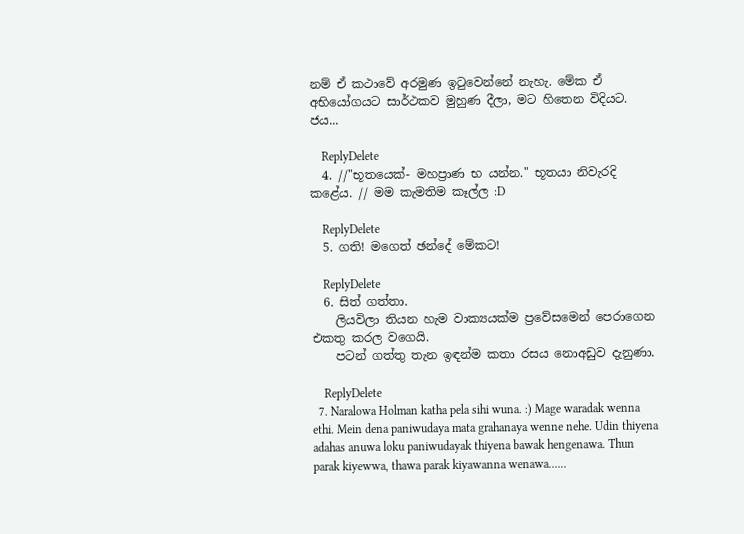නම් ඒ කථාවේ අරමුණ ඉටුවෙන්නේ නැහැ. මේක ඒ අභියෝගයට සාර්ථකව මුහුණ දීලා, මට හිතෙන විදියට. ජය...

    ReplyDelete
  4. //"භූතයෙක්- මහප්‍රාණ භ යන්න." භූතයා නිවැරදි කළේය. // මම කැමතිම කෑල්ල :D

    ReplyDelete
  5. ගති! මගෙත් ඡන්දේ මේකට!

    ReplyDelete
  6. සිත් ගත්තා.
    ලියවිලා තියන හැම වාක්‍යයක්ම ප්‍රවේසමෙන් පෙරාගෙන එකතු කරල වගෙයි.
    පටන් ගත්තු තැන ඉඳන්ම කතා රසය නොඅඩුව දැනුණා.

    ReplyDelete
  7. Naralowa Holman katha pela sihi wuna. :) Mage waradak wenna ethi. Mein dena paniwudaya mata grahanaya wenne nehe. Udin thiyena adahas anuwa loku paniwudayak thiyena bawak hengenawa. Thun parak kiyewwa, thawa parak kiyawanna wenawa......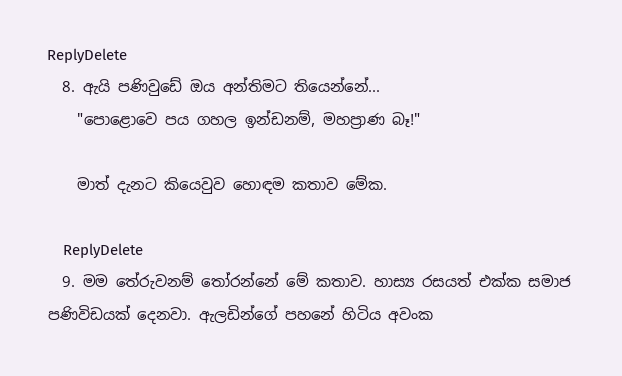ReplyDelete
  8. ඇයි පණිවුඩේ ඔය අන්තිමට තියෙන්නේ...
    "පොළොවෙ පය ගහල ඉන්ඩනම්, මහප්‍රාණ බෑ!"

    මාත් දැනට කියෙවුව හොඳම කතාව මේක.

    ReplyDelete
  9. මම තේරුවනම් තෝරන්නේ මේ කතාව. හාස්‍ය රසයත් එක්ක සමාජ පණිවිඩයක් දෙනවා. ඇලඩින්ගේ පහනේ හිටිය අවංක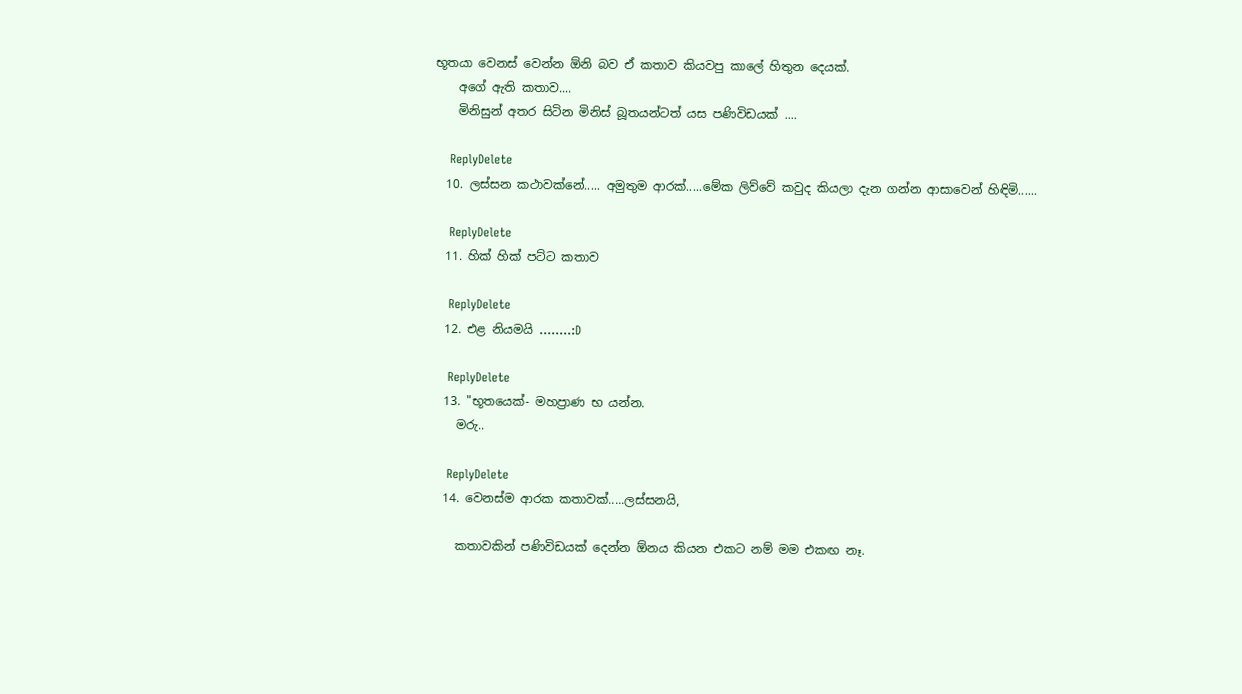භූතයා වෙනස් වෙන්න ඕනි බව ඒ කතාව කියවපු කාලේ හිතුන දෙයක්.
    අගේ ඇති කතාව....
    මිනිසුන් අතර සිටින මිනිස් බූතයන්ටත් යස පණිවිඩයක් ....

    ReplyDelete
  10. ලස්සන කථාවක්නේ..... අමුතුම ආරක්.....මේක ලිව්වේ කවුද කියලා දැන ගන්න ආසාවෙන් හිඳිමි......

    ReplyDelete
  11. හික් හික් පට්ට කතාව

    ReplyDelete
  12. එළ නියමයි ........:D

    ReplyDelete
  13. "භූතයෙක්- මහප්‍රාණ භ යන්න.
    මරු..

    ReplyDelete
  14. වෙනස්ම ආරක කතාවක්.....ලස්සනයි,

    කතාවකින් පණිවිඩයක් දෙන්න ඕනය කියන එකට නම් මම එකඟ නෑ.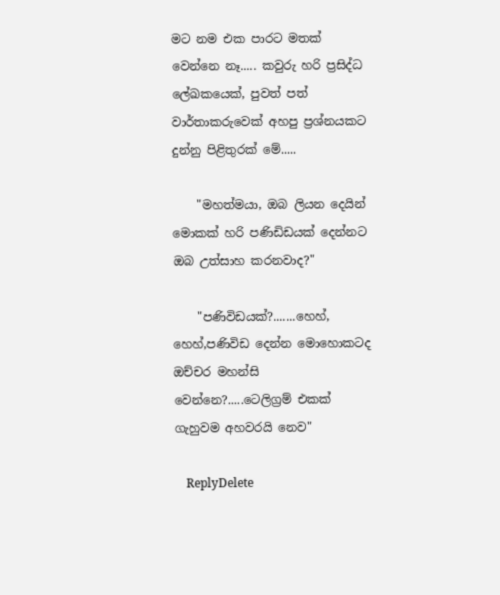මට නම එක පාරට මතක් වෙන්නෙ නෑ..... කවුරු හරි ප්‍රසිද්ධ ලේඛකයෙක්, පුවත් පත් වාර්තාකරුවෙක් අහපු ප්‍රශ්නයකට දුන්නු පිළිතුරක් මේ.....

    "මහත්මයා, ඔබ ලියන දෙයින් මොකක් හරි පණිඩිඩයක් දෙන්නට ඔබ උත්සාහ කරනවාද?"

    "පණිවිඩයක්?.......හෙහ්, හෙහ්,පණිවිඩ දෙන්න මොහොකටද ඔච්චර මහන්සි වෙන්නෙ?.....ටෙලිග්‍රම් එකක් ගැහුවම අහවරයි නෙව"

    ReplyDelete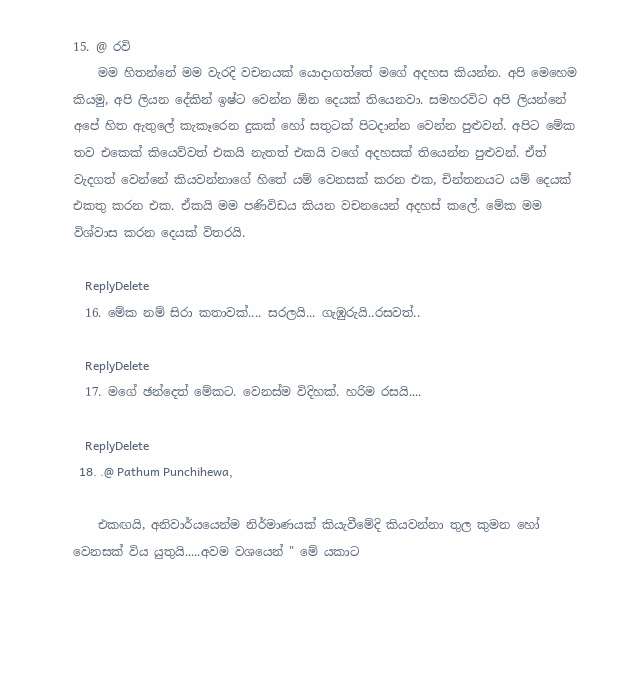15. @ රවි
    මම හිතන්නේ මම වැරදි වචනයක් යොදාගත්තේ මගේ අදහස කියන්න. අපි මෙහෙම කියමු, අපි ලියන දේකින් ඉෂ්ට වෙන්න ඕන දෙයක් තියෙනවා. සමහරවිට අපි ලියන්නේ අපේ හිත ඇතුලේ කැකෑරෙන දුකක් හෝ සතුටක් පිටදාන්න වෙන්න පුළුවන්. අපිට මේක තව එකෙක් කියෙව්වත් එකයි නැතත් එකයි වගේ අදහසක් තියෙන්න පුළුවන්. ඒත් වැදගත් වෙන්නේ කියවන්නාගේ හිතේ යම් වෙනසක් කරන එක, චින්තනයට යම් දෙයක් එකතු කරන එක. ඒකයි මම පණිවිඩය කියන වචනයෙන් අදහස් කලේ. මේක මම විශ්වාස කරන දෙයක් විතරයි.

    ReplyDelete
  16. මේක නම් සිරා කතාවක්.... සරලයි... ගැඹුරුයි..රසවත්..

    ReplyDelete
  17. මගේ ඡන්දෙත් මේකට. වෙනස්ම විදිහක්. හරිම රසයි....

    ReplyDelete
  18. .@ Pathum Punchihewa,

    එකඟයි, අනිවාර්යයෙන්ම නිර්මාණයක් කියැවීමේදි කියවන්නා තුල කුමන හෝ වෙනසක් විය යුතුයි.....අවම වශයෙන් " මේ යකාට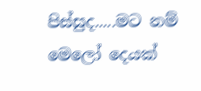පිස්සුද.....මට නම් මෙලෝ දෙයක්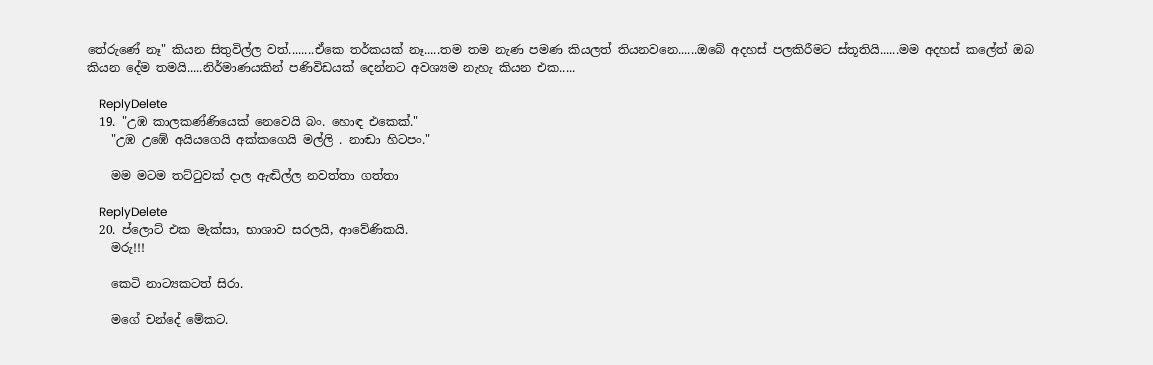තේරුණේ නෑ" කියන සිතුවිල්ල වත්........ඒකෙ තර්කයක් නෑ.....තම තම නැණ පමණ කියලත් තියනවනෙ......ඔබේ අදහස් පලකිරීමට ස්තූතියි......මම අදහස් කලේත් ඔබ කියන දේම තමයි.....නිර්මාණයකින් පණිවිඩයක් දෙන්නට අවශ්‍යම නැහැ කියන එක.....

    ReplyDelete
  19. "උඹ කාලකණ්ණියෙක් නෙවෙයි බං. හොඳ එකෙක්."
    "උඹ උඹේ අයියගෙයි අක්කගෙයි මල්ලි . නාඬා හිටපං."

    මම මටම තට්ටුවක් දාල ඇඬිල්ල නවත්තා ගත්තා

    ReplyDelete
  20. ප්ලොට් එක මැක්සා, භාශාව සරලයි, ආවේණිකයි.
    මරු!!!

    කෙටි නාට්‍යකටත් සිරා.

    මගේ චන්දේ මේකට.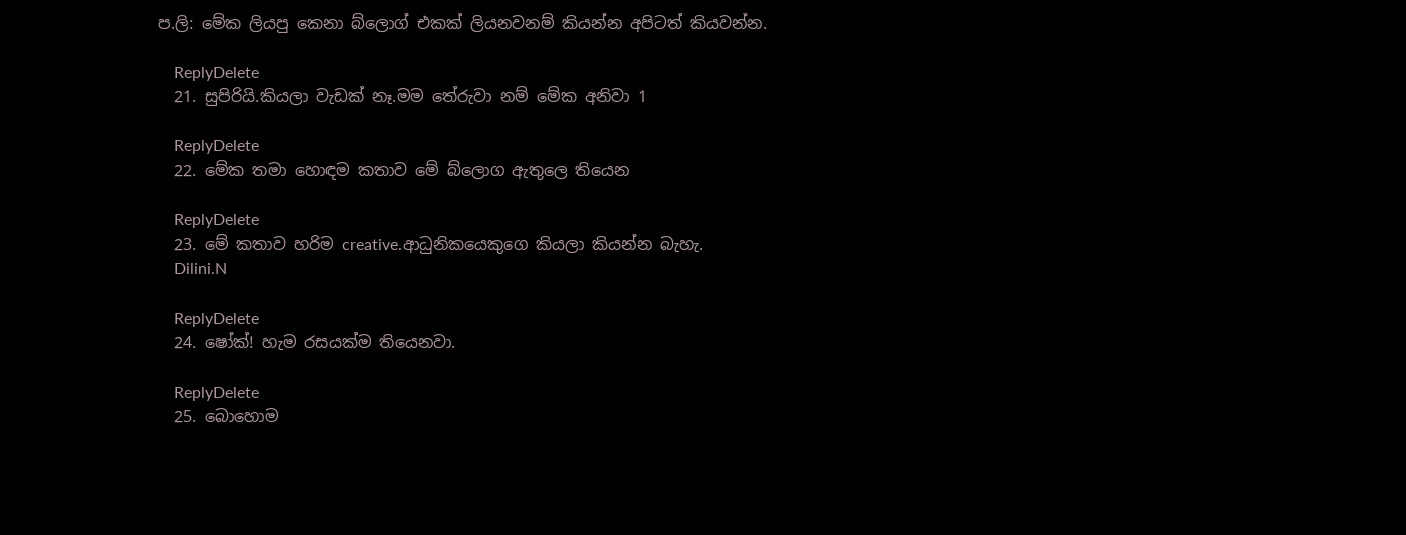ප.ලි: මේක ලියපු කෙනා බ්ලොග් එකක් ලියනවනම් කියන්න අපිටත් කියවන්න.

    ReplyDelete
  21. සුපිරියි.කියලා වැඩක් නෑ.මම තේරුවා නම් මේක අනිවා 1

    ReplyDelete
  22. මේක තමා හොඳම කතාව මේ බ්ලොග ඇතුලෙ තියෙන

    ReplyDelete
  23. මේ කතාව හරිම creative.ආධුනිකයෙකුගෙ කියලා කියන්න බැහැ.
    Dilini.N

    ReplyDelete
  24. ෂෝක්! හැම රසයක්ම තියෙනවා.

    ReplyDelete
  25. බොහොම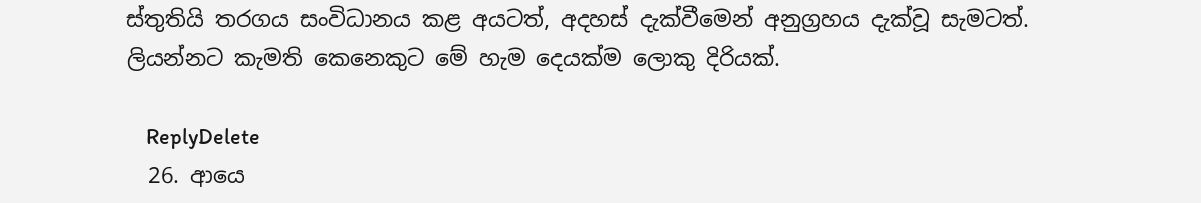ස්තුතියි තරගය සංවිධානය කළ අයටත්, අදහස් දැක්වීමෙන් අනුග්‍රහය දැක්වූ සැමටත්. ලියන්නට කැමති කෙනෙකුට මේ හැම දෙයක්ම ලොකු දිරියක්.

    ReplyDelete
  26. ආයෙ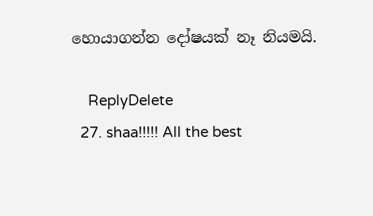හොයාගන්න දෝෂයක් නෑ නියමයි.

    ReplyDelete
  27. shaa!!!!! All the best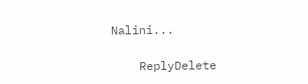Nalini...

    ReplyDelete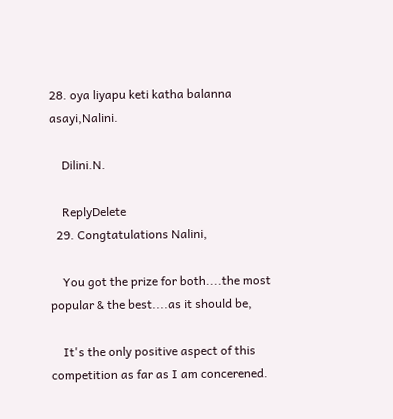28. oya liyapu keti katha balanna asayi,Nalini.

    Dilini.N.

    ReplyDelete
  29. Congtatulations Nalini,

    You got the prize for both....the most popular & the best....as it should be,

    It's the only positive aspect of this competition as far as I am concerened.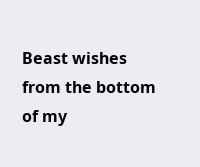Beast wishes from the bottom of my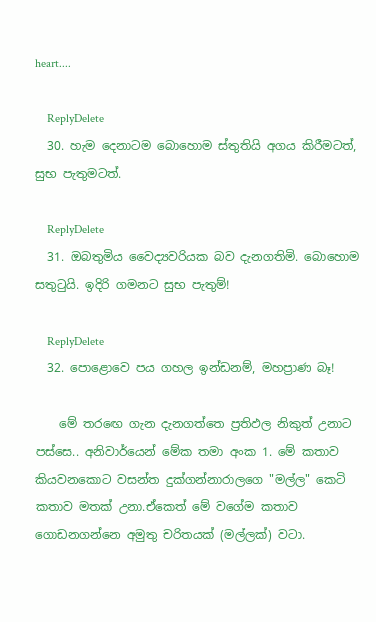heart....

    ReplyDelete
  30. හැම දෙනාටම බොහොම ස්තුතියි අගය කිරීමටත්, සුභ පැතුමටත්.

    ReplyDelete
  31. ඔබතුමිය වෛද්‍යවරියක බව දැනගතිමි. බොහොම සතුටුයි. ඉදිරි ගමනට සුභ පැතුම්!

    ReplyDelete
  32. පොළොවෙ පය ගහල ඉන්ඩනම්, මහප්‍රාණ බෑ!

    මේ තර‍ඟෙ ගැන දැනගත්තෙ ප්‍රතිඵල නිකුත් උනාට පස්සෙ.. අනිවාර්යෙන් මේක තමා අංක 1. මේ කතාව කියවනකොට වසන්ත දුක්ගන්නාරාලගෙ "මල්ල" කෙටි කතාව මතක් උනා.ඒකෙත් මේ වගේම කතාව ගොඩනගන්නෙ අමුතු චරිතයක් (මල්ලක්) වටා.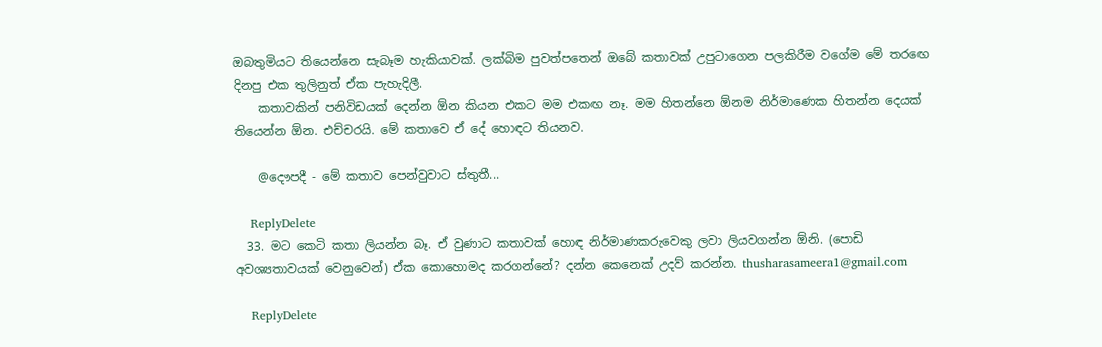ඔබතුමියට තියෙන්නෙ සැබෑම හැකියාවක්. ලක්බිම පුවත්පතෙන් ඔබේ කතාවක් උපුටාගෙන පලකිරීම වගේම මේ තර‍ඟෙ දිනපු එක තුලිනුත් ඒක පැහැදිලී.
    කතාවකින් පනිවිඩයක් දෙන්න ඕන කියන එකට මම එකඟ නෑ. මම හිතන්නෙ ඕනම නිර්මාණෙක හිතන්න දෙයක් තියෙන්න ඕන. එච්චරයි. මේ කතාවෙ ඒ දේ හොඳට තියනව.

    @දෞපදී - මේ කතාව පෙන්වුවාට ස්තුතී...

    ReplyDelete
  33. මට කෙටි කතා ලියන්න බෑ. ඒ වුණාට කතාවක් හොඳ නිර්මාණකරුවෙකු ලවා ලියවගන්න ඕනි. (පොඩි අවශ්‍යතාවයක් වෙනුවෙන්) ඒක කොහොමද කරගන්නේ? දන්න කෙනෙක් උදව් කරන්න. thusharasameera1@gmail.com

    ReplyDelete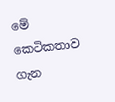මේ කෙටිකතාව ගැන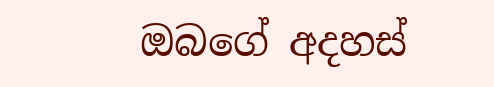ඔබගේ අදහස්